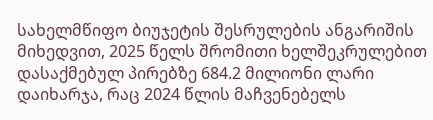სახელმწიფო ბიუჯეტის შესრულების ანგარიშის მიხედვით, 2025 წელს შრომითი ხელშეკრულებით დასაქმებულ პირებზე 684.2 მილიონი ლარი დაიხარჯა, რაც 2024 წლის მაჩვენებელს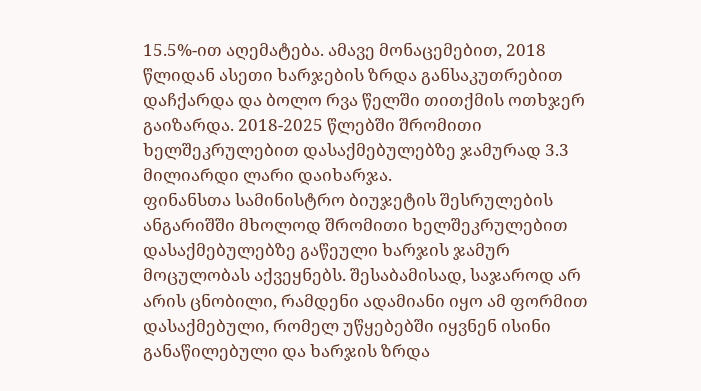15.5%-ით აღემატება. ამავე მონაცემებით, 2018 წლიდან ასეთი ხარჯების ზრდა განსაკუთრებით დაჩქარდა და ბოლო რვა წელში თითქმის ოთხჯერ გაიზარდა. 2018-2025 წლებში შრომითი ხელშეკრულებით დასაქმებულებზე ჯამურად 3.3 მილიარდი ლარი დაიხარჯა.
ფინანსთა სამინისტრო ბიუჯეტის შესრულების ანგარიშში მხოლოდ შრომითი ხელშეკრულებით დასაქმებულებზე გაწეული ხარჯის ჯამურ მოცულობას აქვეყნებს. შესაბამისად, საჯაროდ არ არის ცნობილი, რამდენი ადამიანი იყო ამ ფორმით დასაქმებული, რომელ უწყებებში იყვნენ ისინი განაწილებული და ხარჯის ზრდა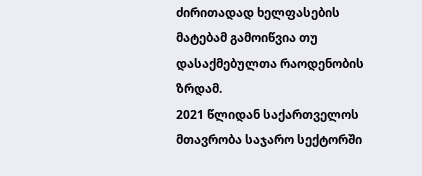ძირითადად ხელფასების მატებამ გამოიწვია თუ დასაქმებულთა რაოდენობის ზრდამ.
2021 წლიდან საქართველოს მთავრობა საჯარო სექტორში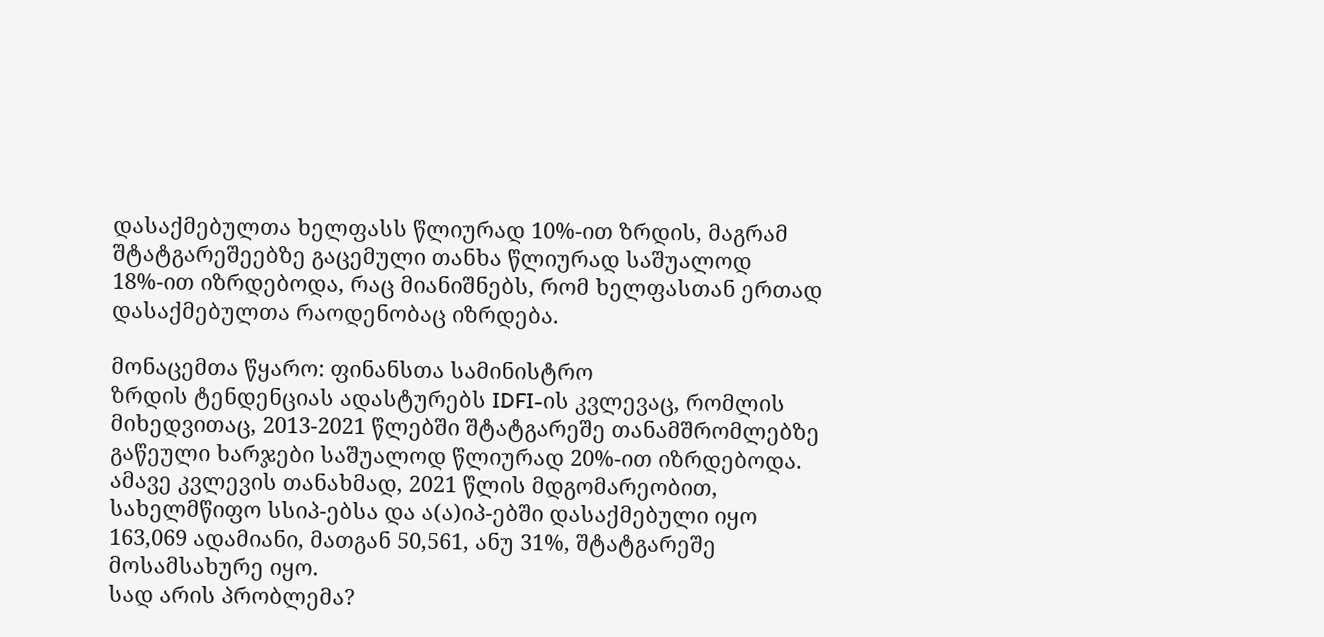დასაქმებულთა ხელფასს წლიურად 10%-ით ზრდის, მაგრამ შტატგარეშეებზე გაცემული თანხა წლიურად საშუალოდ 18%-ით იზრდებოდა, რაც მიანიშნებს, რომ ხელფასთან ერთად დასაქმებულთა რაოდენობაც იზრდება.

მონაცემთა წყარო: ფინანსთა სამინისტრო
ზრდის ტენდენციას ადასტურებს IDFI-ის კვლევაც, რომლის მიხედვითაც, 2013-2021 წლებში შტატგარეშე თანამშრომლებზე გაწეული ხარჯები საშუალოდ წლიურად 20%-ით იზრდებოდა. ამავე კვლევის თანახმად, 2021 წლის მდგომარეობით, სახელმწიფო სსიპ-ებსა და ა(ა)იპ-ებში დასაქმებული იყო 163,069 ადამიანი, მათგან 50,561, ანუ 31%, შტატგარეშე მოსამსახურე იყო.
სად არის პრობლემა?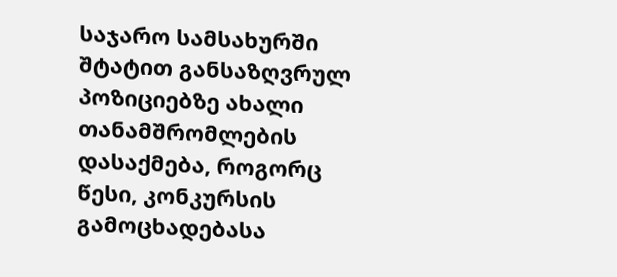საჯარო სამსახურში შტატით განსაზღვრულ პოზიციებზე ახალი თანამშრომლების დასაქმება, როგორც წესი, კონკურსის გამოცხადებასა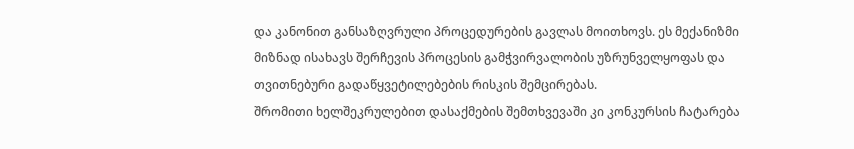და კანონით განსაზღვრული პროცედურების გავლას მოითხოვს. ეს მექანიზმი მიზნად ისახავს შერჩევის პროცესის გამჭვირვალობის უზრუნველყოფას და თვითნებური გადაწყვეტილებების რისკის შემცირებას.
შრომითი ხელშეკრულებით დასაქმების შემთხვევაში კი კონკურსის ჩატარება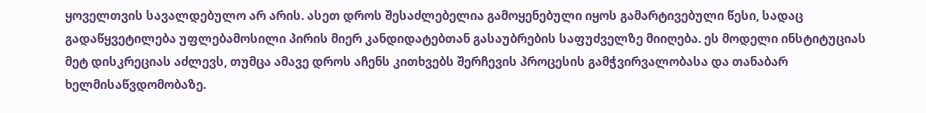ყოველთვის სავალდებულო არ არის. ასეთ დროს შესაძლებელია გამოყენებული იყოს გამარტივებული წესი, სადაც გადაწყვეტილება უფლებამოსილი პირის მიერ კანდიდატებთან გასაუბრების საფუძველზე მიიღება. ეს მოდელი ინსტიტუციას მეტ დისკრეციას აძლევს, თუმცა ამავე დროს აჩენს კითხვებს შერჩევის პროცესის გამჭვირვალობასა და თანაბარ ხელმისაწვდომობაზე.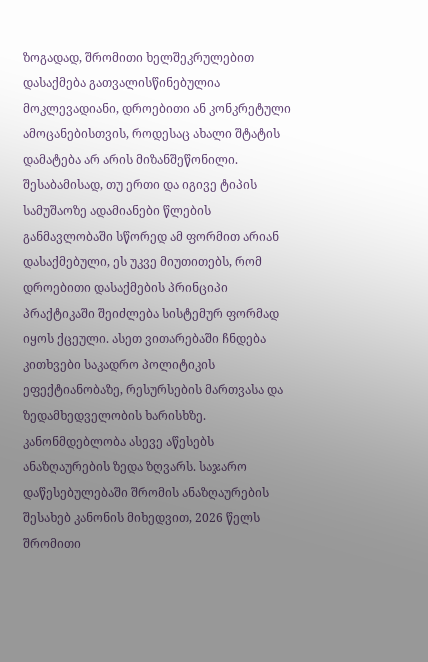ზოგადად, შრომითი ხელშეკრულებით დასაქმება გათვალისწინებულია მოკლევადიანი, დროებითი ან კონკრეტული ამოცანებისთვის, როდესაც ახალი შტატის დამატება არ არის მიზანშეწონილი. შესაბამისად, თუ ერთი და იგივე ტიპის სამუშაოზე ადამიანები წლების განმავლობაში სწორედ ამ ფორმით არიან დასაქმებული, ეს უკვე მიუთითებს, რომ დროებითი დასაქმების პრინციპი პრაქტიკაში შეიძლება სისტემურ ფორმად იყოს ქცეული. ასეთ ვითარებაში ჩნდება კითხვები საკადრო პოლიტიკის ეფექტიანობაზე, რესურსების მართვასა და ზედამხედველობის ხარისხზე.
კანონმდებლობა ასევე აწესებს ანაზღაურების ზედა ზღვარს. საჯარო დაწესებულებაში შრომის ანაზღაურების შესახებ კანონის მიხედვით, 2026 წელს შრომითი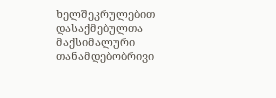ხელშეკრულებით დასაქმებულთა მაქსიმალური თანამდებობრივი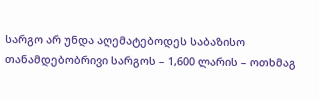სარგო არ უნდა აღემატებოდეს საბაზისო თანამდებობრივი სარგოს – 1,600 ლარის – ოთხმაგ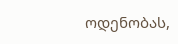ოდენობას,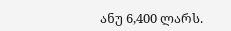ანუ 6,400 ლარს.